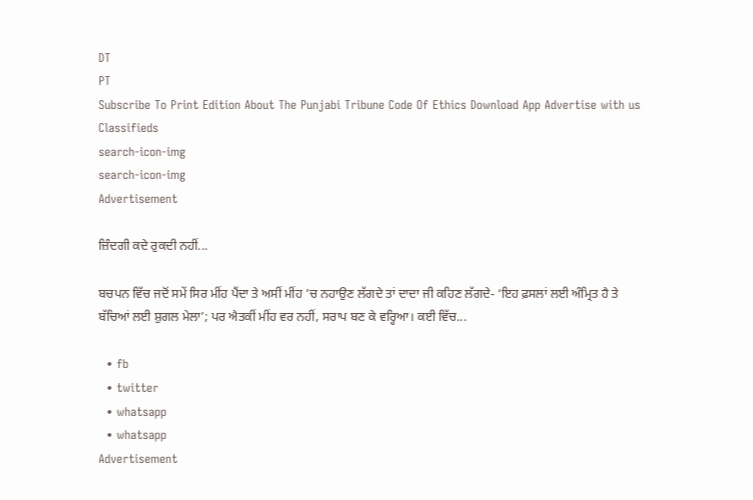DT
PT
Subscribe To Print Edition About The Punjabi Tribune Code Of Ethics Download App Advertise with us Classifieds
search-icon-img
search-icon-img
Advertisement

ਜ਼ਿੰਦਗੀ ਕਦੇ ਰੁਕਦੀ ਨਹੀਂ...

ਬਚਪਨ ਵਿੱਚ ਜਦੋਂ ਸਮੇਂ ਸਿਰ ਮੀਂਹ ਪੈਂਦਾ ਤੇ ਅਸੀਂ ਮੀਂਹ ’ਚ ਨਹਾਉਣ ਲੱਗਦੇ ਤਾਂ ਦਾਦਾ ਜੀ ਕਹਿਣ ਲੱਗਦੇ- ‘ਇਹ ਫ਼ਸਲਾਂ ਲਈ ਅੰਮ੍ਰਿਤ ਹੈ ਤੇ ਬੱਚਿਆਂ ਲਈ ਸ਼ੁਗਲ ਮੇਲਾ’; ਪਰ ਐਤਕੀਂ ਮੀਂਹ ਵਰ ਨਹੀਂ, ਸਰਾਪ ਬਣ ਕੇ ਵਰ੍ਹਿਆ। ਕਈ ਵਿੱਚ...

  • fb
  • twitter
  • whatsapp
  • whatsapp
Advertisement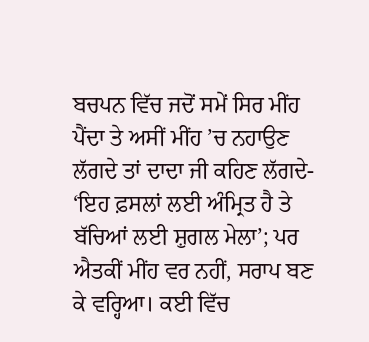ਬਚਪਨ ਵਿੱਚ ਜਦੋਂ ਸਮੇਂ ਸਿਰ ਮੀਂਹ ਪੈਂਦਾ ਤੇ ਅਸੀਂ ਮੀਂਹ ’ਚ ਨਹਾਉਣ ਲੱਗਦੇ ਤਾਂ ਦਾਦਾ ਜੀ ਕਹਿਣ ਲੱਗਦੇ- ‘ਇਹ ਫ਼ਸਲਾਂ ਲਈ ਅੰਮ੍ਰਿਤ ਹੈ ਤੇ ਬੱਚਿਆਂ ਲਈ ਸ਼ੁਗਲ ਮੇਲਾ’; ਪਰ ਐਤਕੀਂ ਮੀਂਹ ਵਰ ਨਹੀਂ, ਸਰਾਪ ਬਣ ਕੇ ਵਰ੍ਹਿਆ। ਕਈ ਵਿੱਚ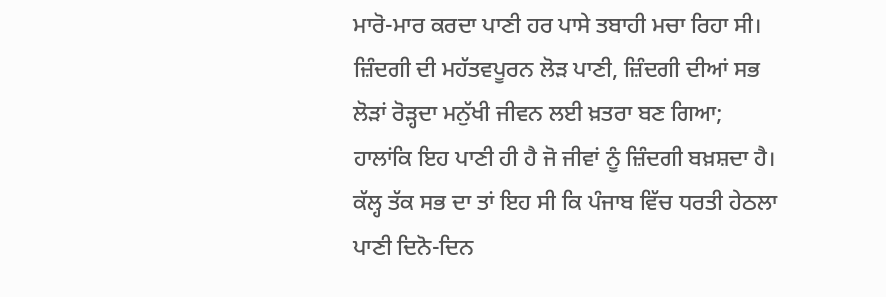ਮਾਰੋ-ਮਾਰ ਕਰਦਾ ਪਾਣੀ ਹਰ ਪਾਸੇ ਤਬਾਹੀ ਮਚਾ ਰਿਹਾ ਸੀ। ਜ਼ਿੰਦਗੀ ਦੀ ਮਹੱਤਵਪੂਰਨ ਲੋੜ ਪਾਣੀ, ਜ਼ਿੰਦਗੀ ਦੀਆਂ ਸਭ ਲੋੜਾਂ ਰੋੜ੍ਹਦਾ ਮਨੁੱਖੀ ਜੀਵਨ ਲਈ ਖ਼ਤਰਾ ਬਣ ਗਿਆ; ਹਾਲਾਂਕਿ ਇਹ ਪਾਣੀ ਹੀ ਹੈ ਜੋ ਜੀਵਾਂ ਨੂੰ ਜ਼ਿੰਦਗੀ ਬਖ਼ਸ਼ਦਾ ਹੈ। ਕੱਲ੍ਹ ਤੱਕ ਸਭ ਦਾ ਤਾਂ ਇਹ ਸੀ ਕਿ ਪੰਜਾਬ ਵਿੱਚ ਧਰਤੀ ਹੇਠਲਾ ਪਾਣੀ ਦਿਨੋ-ਦਿਨ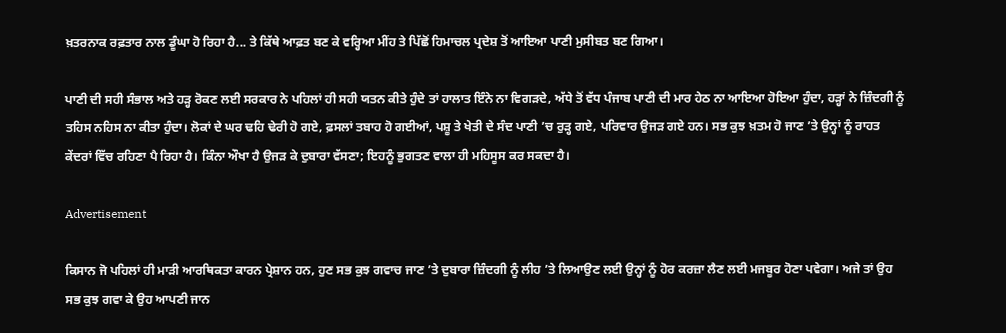ਖ਼ਤਰਨਾਕ ਰਫ਼ਤਾਰ ਨਾਲ ਡੂੰਘਾ ਹੋ ਰਿਹਾ ਹੈ... ਤੇ ਕਿੱਥੇ ਆਫ਼ਤ ਬਣ ਕੇ ਵਰ੍ਹਿਆ ਮੀਂਹ ਤੇ ਪਿੱਛੋਂ ਹਿਮਾਚਲ ਪ੍ਰਦੇਸ਼ ਤੋਂ ਆਇਆ ਪਾਣੀ ਮੁਸੀਬਤ ਬਣ ਗਿਆ।

ਪਾਣੀ ਦੀ ਸਹੀ ਸੰਭਾਲ ਅਤੇ ਹੜ੍ਹ ਰੋਕਣ ਲਈ ਸਰਕਾਰ ਨੇ ਪਹਿਲਾਂ ਹੀ ਸਹੀ ਯਤਨ ਕੀਤੇ ਹੁੰਦੇ ਤਾਂ ਹਾਲਾਤ ਇੰਨੇ ਨਾ ਵਿਗੜਦੇ, ਅੱਧੇ ਤੋਂ ਵੱਧ ਪੰਜਾਬ ਪਾਣੀ ਦੀ ਮਾਰ ਹੇਠ ਨਾ ਆਇਆ ਹੋਇਆ ਹੁੰਦਾ, ਹੜ੍ਹਾਂ ਨੇ ਜ਼ਿੰਦਗੀ ਨੂੰ ਤਹਿਸ ਨਹਿਸ ਨਾ ਕੀਤਾ ਹੁੰਦਾ। ਲੋਕਾਂ ਦੇ ਘਰ ਢਹਿ ਢੇਰੀ ਹੋ ਗਏ, ਫ਼ਸਲਾਂ ਤਬਾਹ ਹੋ ਗਈਆਂ, ਪਸ਼ੂ ਤੇ ਖੇਤੀ ਦੇ ਸੰਦ ਪਾਣੀ ’ਚ ਰੁੜ੍ਹ ਗਏ, ਪਰਿਵਾਰ ਉਜੜ ਗਏ ਹਨ। ਸਭ ਕੁਝ ਖ਼ਤਮ ਹੋ ਜਾਣ ’ਤੇ ਉਨ੍ਹਾਂ ਨੂੰ ਰਾਹਤ ਕੇਂਦਰਾਂ ਵਿੱਚ ਰਹਿਣਾ ਪੈ ਰਿਹਾ ਹੈ। ਕਿੰਨਾ ਔਖਾ ਹੈ ਉਜੜ ਕੇ ਦੁਬਾਰਾ ਵੱਸਣਾ; ਇਹਨੂੰ ਭੁਗਤਣ ਵਾਲਾ ਹੀ ਮਹਿਸੂਸ ਕਰ ਸਕਦਾ ਹੈ।

Advertisement

ਕਿਸਾਨ ਜੋ ਪਹਿਲਾਂ ਹੀ ਮਾੜੀ ਆਰਥਿਕਤਾ ਕਾਰਨ ਪ੍ਰੇਸ਼ਾਨ ਹਨ, ਹੁਣ ਸਭ ਕੁਝ ਗਵਾਚ ਜਾਣ ’ਤੇ ਦੁਬਾਰਾ ਜ਼ਿੰਦਗੀ ਨੂੰ ਲੀਹ ’ਤੇ ਲਿਆਉਣ ਲਈ ਉਨ੍ਹਾਂ ਨੂੰ ਹੋਰ ਕਰਜ਼ਾ ਲੈਣ ਲਈ ਮਜਬੂਰ ਹੋਣਾ ਪਵੇਗਾ। ਅਜੇ ਤਾਂ ਉਹ ਸਭ ਕੁਝ ਗਵਾ ਕੇ ਉਹ ਆਪਣੀ ਜਾਨ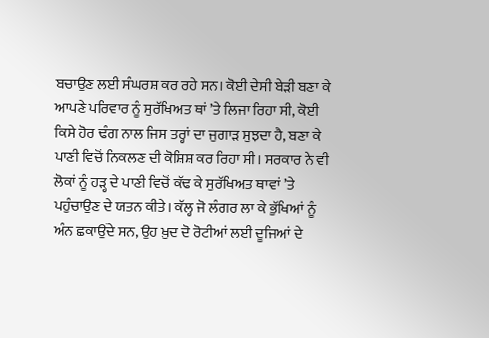ਬਚਾਉਣ ਲਈ ਸੰਘਰਸ਼ ਕਰ ਰਹੇ ਸਨ। ਕੋਈ ਦੇਸੀ ਬੇੜੀ ਬਣਾ ਕੇ ਆਪਣੇ ਪਰਿਵਾਰ ਨੂੰ ਸੁਰੱਖਿਅਤ ਥਾਂ ’ਤੇ ਲਿਜਾ ਰਿਹਾ ਸੀ, ਕੋਈ ਕਿਸੇ ਹੋਰ ਢੰਗ ਨਾਲ ਜਿਸ ਤਰ੍ਹਾਂ ਦਾ ਜੁਗਾੜ ਸੁਝਦਾ ਹੈ, ਬਣਾ ਕੇ ਪਾਣੀ ਵਿਚੋਂ ਨਿਕਲਣ ਦੀ ਕੋਸ਼ਿਸ਼ ਕਰ ਰਿਹਾ ਸੀ। ਸਰਕਾਰ ਨੇ ਵੀ ਲੋਕਾਂ ਨੂੰ ਹੜ੍ਹ ਦੇ ਪਾਣੀ ਵਿਚੋਂ ਕੱਢ ਕੇ ਸੁਰੱਖਿਅਤ ਥਾਵਾਂ ’ਤੇ ਪਹੁੰਚਾਉਣ ਦੇ ਯਤਨ ਕੀਤੇ। ਕੱਲ੍ਹ ਜੋ ਲੰਗਰ ਲਾ ਕੇ ਭੁੱਖਿਆਂ ਨੂੰ ਅੰਨ ਛਕਾਉਂਦੇ ਸਨ, ਉਹ ਖ਼ੁਦ ਦੋ ਰੋਟੀਆਂ ਲਈ ਦੂਜਿਆਂ ਦੇ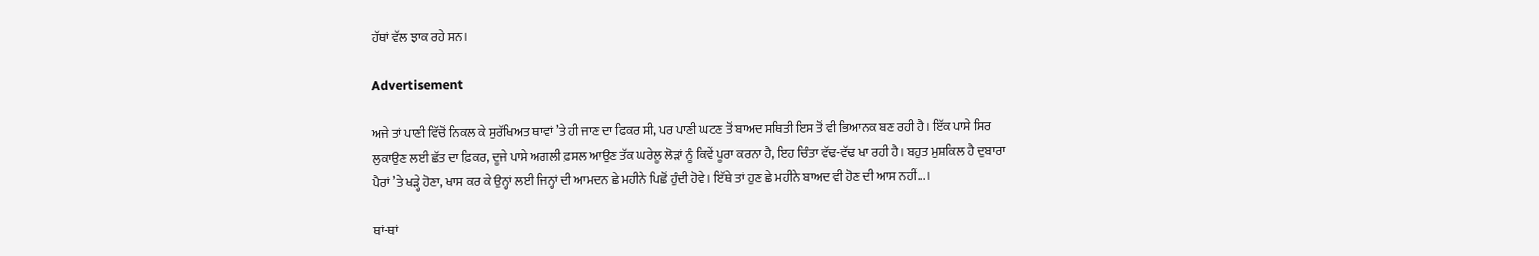ਹੱਥਾਂ ਵੱਲ ਝਾਕ ਰਹੇ ਸਨ।

Advertisement

ਅਜੇ ਤਾਂ ਪਾਣੀ ਵਿੱਚੋਂ ਨਿਕਲ ਕੇ ਸੁਰੱਖਿਅਤ ਥਾਵਾਂ ’ਤੇ ਹੀ ਜਾਣ ਦਾ ਫਿਕਰ ਸੀ, ਪਰ ਪਾਣੀ ਘਟਣ ਤੋਂ ਬਾਅਦ ਸਥਿਤੀ ਇਸ ਤੋਂ ਵੀ ਭਿਆਨਕ ਬਣ ਰਹੀ ਹੈ। ਇੱਕ ਪਾਸੇ ਸਿਰ ਲੁਕਾਉਣ ਲਈ ਛੱਤ ਦਾ ਫ਼ਿਕਰ, ਦੂਜੇ ਪਾਸੇ ਅਗਲੀ ਫ਼ਸਲ ਆਉਣ ਤੱਕ ਘਰੇਲੂ ਲੋੜਾਂ ਨੂੰ ਕਿਵੇਂ ਪੂਰਾ ਕਰਨਾ ਹੈ, ਇਹ ਚਿੰਤਾ ਵੱਢ-ਵੱਢ ਖਾ ਰਹੀ ਹੈ। ਬਹੁਤ ਮੁਸ਼ਕਿਲ ਹੈ ਦੁਬਾਰਾ ਪੈਰਾਂ ’ਤੇ ਖੜ੍ਹੇ ਹੋਣਾ, ਖਾਸ ਕਰ ਕੇ ਉਨ੍ਹਾਂ ਲਈ ਜਿਨ੍ਹਾਂ ਦੀ ਆਮਦਨ ਛੇ ਮਹੀਨੇ ਪਿਛੋਂ ਹੁੰਦੀ ਹੋਵੇ। ਇੱਥੇ ਤਾਂ ਹੁਣ ਛੇ ਮਹੀਨੇ ਬਾਅਦ ਵੀ ਹੋਣ ਦੀ ਆਸ ਨਹੀਂ...।

ਥਾਂ-ਥਾਂ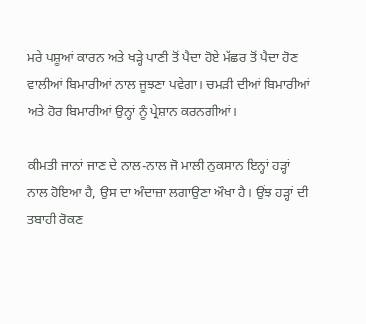ਮਰੇ ਪਸ਼ੂਆਂ ਕਾਰਨ ਅਤੇ ਖੜ੍ਹੇ ਪਾਣੀ ਤੋਂ ਪੈਦਾ ਹੋਏ ਮੱਛਰ ਤੋਂ ਪੈਦਾ ਹੋਣ ਵਾਲੀਆਂ ਬਿਮਾਰੀਆਂ ਨਾਲ ਜੂਝਣਾ ਪਵੇਗਾ। ਚਮੜੀ ਦੀਆਂ ਬਿਮਾਰੀਆਂ ਅਤੇ ਹੋਰ ਬਿਮਾਰੀਆਂ ਉਨ੍ਹਾਂ ਨੂੰ ਪ੍ਰੇਸ਼ਾਨ ਕਰਨਗੀਆਂ।

ਕੀਮਤੀ ਜਾਨਾਂ ਜਾਣ ਦੇ ਨਾਲ-ਨਾਲ ਜੋ ਮਾਲੀ ਨੁਕਸਾਨ ਇਨ੍ਹਾਂ ਹੜ੍ਹਾਂ ਨਾਲ ਹੋਇਆ ਹੈ, ਉਸ ਦਾ ਅੰਦਾਜ਼ਾ ਲਗਾਉਣਾ ਔਖਾ ਹੈ। ਉਂਝ ਹੜ੍ਹਾਂ ਦੀ ਤਬਾਹੀ ਰੋਕਣ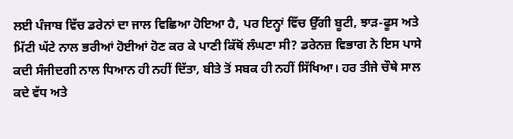ਲਈ ਪੰਜਾਬ ਵਿੱਚ ਡਰੇਨਾਂ ਦਾ ਜਾਲ ਵਿਛਿਆ ਹੋਇਆ ਹੈ, ਪਰ ਇਨ੍ਹਾਂ ਵਿੱਚ ਉੱਗੀ ਬੂਟੀ, ਝਾੜ-ਫੂਸ ਅਤੇ ਮਿੱਟੀ ਘੱਟੇ ਨਾਲ ਭਰੀਆਂ ਹੋਈਆਂ ਹੋਣ ਕਰ ਕੇ ਪਾਣੀ ਕਿੱਥੋਂ ਲੰਘਣਾ ਸੀ? ਡਰੇਨਜ਼ ਵਿਭਾਗ ਨੇ ਇਸ ਪਾਸੇ ਕਦੀ ਸੰਜੀਦਗੀ ਨਾਲ ਧਿਆਨ ਹੀ ਨਹੀਂ ਦਿੱਤਾ, ਬੀਤੇ ਤੋਂ ਸਬਕ ਹੀ ਨਹੀਂ ਸਿੱਖਿਆ। ਹਰ ਤੀਜੇ ਚੌਥੇ ਸਾਲ ਕਦੇ ਵੱਧ ਅਤੇ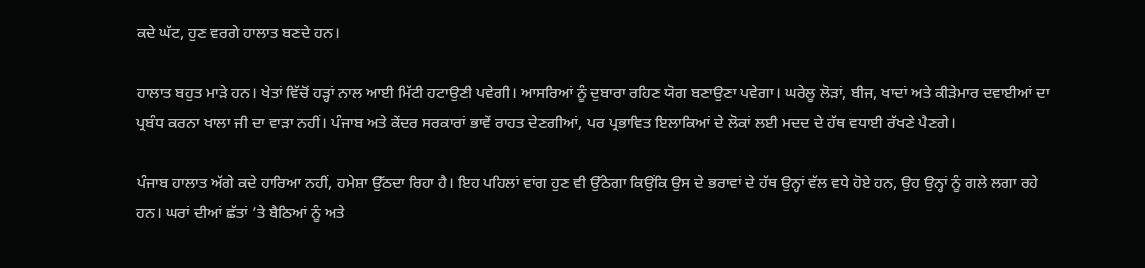ਕਦੇ ਘੱਟ, ਹੁਣ ਵਰਗੇ ਹਾਲਾਤ ਬਣਦੇ ਹਨ।

ਹਾਲਾਤ ਬਹੁਤ ਮਾੜੇ ਹਨ। ਖੇਤਾਂ ਵਿੱਚੋਂ ਹੜ੍ਹਾਂ ਨਾਲ ਆਈ ਮਿੱਟੀ ਹਟਾਉਣੀ ਪਵੇਗੀ। ਆਸਰਿਆਂ ਨੂੰ ਦੁਬਾਰਾ ਰਹਿਣ ਯੋਗ ਬਣਾਉਣਾ ਪਵੇਗਾ। ਘਰੇਲੂ ਲੋੜਾਂ, ਬੀਜ, ਖਾਦਾਂ ਅਤੇ ਕੀੜੇਮਾਰ ਦਵਾਈਆਂ ਦਾ ਪ੍ਰਬੰਧ ਕਰਨਾ ਖਾਲਾ ਜੀ ਦਾ ਵਾੜਾ ਨਹੀਂ। ਪੰਜਾਬ ਅਤੇ ਕੇਂਦਰ ਸਰਕਾਰਾਂ ਭਾਵੇਂ ਰਾਹਤ ਦੇਣਗੀਆਂ, ਪਰ ਪ੍ਰਭਾਵਿਤ ਇਲਾਕਿਆਂ ਦੇ ਲੋਕਾਂ ਲਈ ਮਦਦ ਦੇ ਹੱਥ ਵਧਾਈ ਰੱਖਣੇ ਪੈਣਗੇ।

ਪੰਜਾਬ ਹਾਲਾਤ ਅੱਗੇ ਕਦੇ ਹਾਰਿਆ ਨਹੀਂ, ਹਮੇਸ਼ਾ ਉੱਠਦਾ ਰਿਹਾ ਹੈ। ਇਹ ਪਹਿਲਾਂ ਵਾਂਗ ਹੁਣ ਵੀ ਉੱਠੇਗਾ ਕਿਉਂਕਿ ਉਸ ਦੇ ਭਰਾਵਾਂ ਦੇ ਹੱਥ ਉਨ੍ਹਾਂ ਵੱਲ ਵਧੇ ਹੋਏ ਹਨ, ਉਹ ਉਨ੍ਹਾਂ ਨੂੰ ਗਲੇ ਲਗਾ ਰਹੇ ਹਨ। ਘਰਾਂ ਦੀਆਂ ਛੱਤਾਂ ’ਤੇ ਬੈਠਿਆਂ ਨੂੰ ਅਤੇ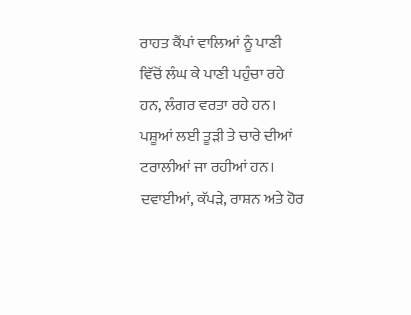ਰਾਹਤ ਕੈਂਪਾਂ ਵਾਲਿਆਂ ਨੂੰ ਪਾਣੀ ਵਿੱਚੋਂ ਲੰਘ ਕੇ ਪਾਣੀ ਪਹੁੰਚਾ ਰਹੇ ਹਨ, ਲੰਗਰ ਵਰਤਾ ਰਹੇ ਹਨ। ਪਸ਼ੂਆਂ ਲਈ ਤੂੜੀ ਤੇ ਚਾਰੇ ਦੀਆਂ ਟਰਾਲੀਆਂ ਜਾ ਰਹੀਆਂ ਹਨ। ਦਵਾਈਆਂ, ਕੱਪੜੇ, ਰਾਸ਼ਨ ਅਤੇ ਹੋਰ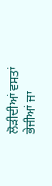ਲੋੜੀਦੀਆਂ ਵਸਤਾਂ ਭੇਜੀਆਂ ਜਾ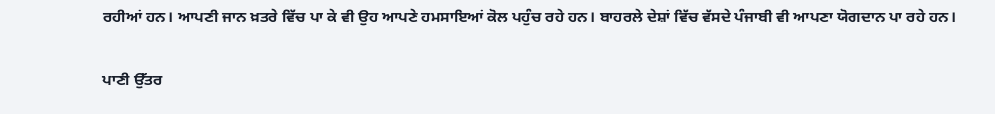ਰਹੀਆਂ ਹਨ। ਆਪਣੀ ਜਾਨ ਖ਼ਤਰੇ ਵਿੱਚ ਪਾ ਕੇ ਵੀ ਉਹ ਆਪਣੇ ਹਮਸਾਇਆਂ ਕੋਲ ਪਹੁੰਚ ਰਹੇ ਹਨ। ਬਾਹਰਲੇ ਦੇਸ਼ਾਂ ਵਿੱਚ ਵੱਸਦੇ ਪੰਜਾਬੀ ਵੀ ਆਪਣਾ ਯੋਗਦਾਨ ਪਾ ਰਹੇ ਹਨ।

ਪਾਣੀ ਉੱਤਰ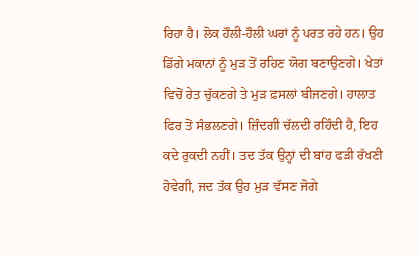ਰਿਹਾ ਹੈ। ਲੋਕ ਹੌਲੀ-ਹੌਲੀ ਘਰਾਂ ਨੂੰ ਪਰਤ ਰਹੇ ਹਨ। ਉਹ ਡਿੱਗੇ ਮਕਾਨਾਂ ਨੂੰ ਮੁੜ ਤੋਂ ਰਹਿਣ ਯੋਗ ਬਣਾਉਣਗੇ। ਖੇਤਾਂ ਵਿਚੋਂ ਰੇਤ ਚੁੱਕਣਗੇ ਤੇ ਮੁੜ ਫ਼ਸਲਾਂ ਬੀਜਣਗੇ। ਹਾਲਾਤ ਫਿਰ ਤੋਂ ਸੰਭਲਣਗੇ। ਜ਼ਿੰਦਗੀ ਚੱਲਦੀ ਰਹਿੰਦੀ ਹੈ, ਇਹ ਕਦੇ ਰੁਕਦੀ ਨਹੀਂ। ਤਦ ਤੱਕ ਉਨ੍ਹਾਂ ਦੀ ਬਾਂਹ ਫੜੀ ਰੱਖਣੀ ਹੋਵੇਗੀ, ਜਦ ਤੱਕ ਉਹ ਮੁੜ ਵੱਸਣ ਜੋਗੇ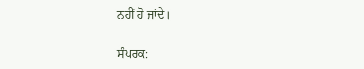ਨਹੀਂ ਹੋ ਜਾਂਦੇ।

ਸੰਪਰਕ: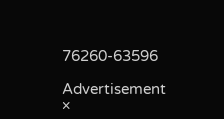76260-63596

Advertisement
×